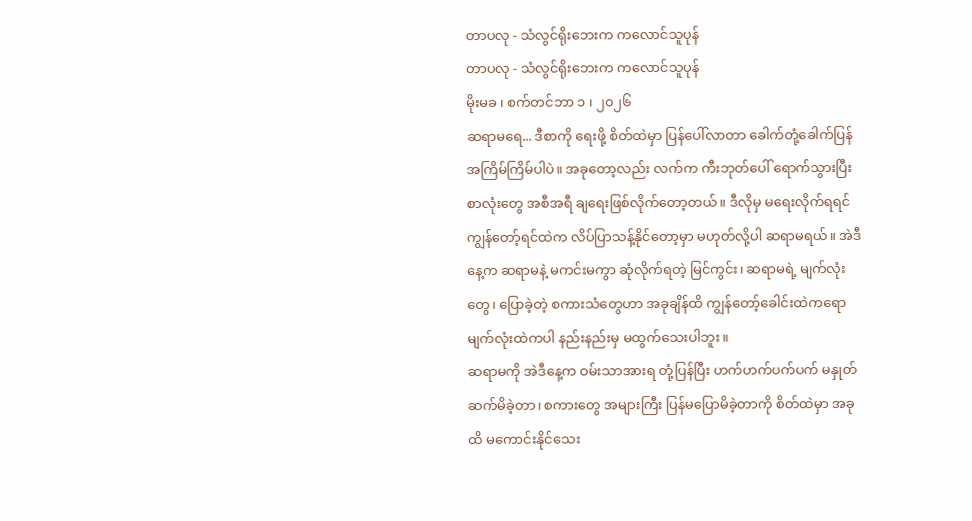တာပလု - သံလွင်ရိုးဘေးက ကလောင်သူပုန်
တာပလု - သံလွင်ရိုးဘေးက ကလောင်သူပုန်
မိုးမခ ၊ စက်တင်ဘာ ၁ ၊ ၂၀၂၆
ဆရာမရေ... ဒီစာကို ရေးဖို့ စိတ်ထဲမှာ ပြန်ပေါ်လာတာ ခေါက်တုံ့ခေါက်ပြန် အကြိမ်ကြိမ်ပါပဲ။ အခုတော့လည်း လက်က ကီးဘုတ်ပေါ် ရောက်သွားပြီး စာလုံးတွေ အစီအရီ ချရေးဖြစ်လိုက်တော့တယ်။ ဒီလိုမှ မရေးလိုက်ရရင် ကျွန်တော့်ရင်ထဲက လိပ်ပြာသန့်နိုင်တော့မှာ မဟုတ်လို့ပါ ဆရာမရယ်။ အဲဒီနေ့က ဆရာမနဲ့ မကင်းမကွာ ဆုံလိုက်ရတဲ့ မြင်ကွင်း၊ ဆရာမရဲ့ မျက်လုံးတွေ၊ ပြောခဲ့တဲ့ စကားသံတွေဟာ အခုချိန်ထိ ကျွန်တော့်ခေါင်းထဲကရော မျက်လုံးထဲကပါ နည်းနည်းမှ မထွက်သေးပါဘူး။
ဆရာမကို အဲဒီနေ့က ဝမ်းသာအားရ တုံ့ပြန်ပြီး ဟက်ဟက်ပက်ပက် မနှုတ်ဆက်မိခဲ့တာ၊ စကားတွေ အများကြီး ပြန်မပြောမိခဲ့တာကို စိတ်ထဲမှာ အခုထိ မကောင်းနိုင်သေး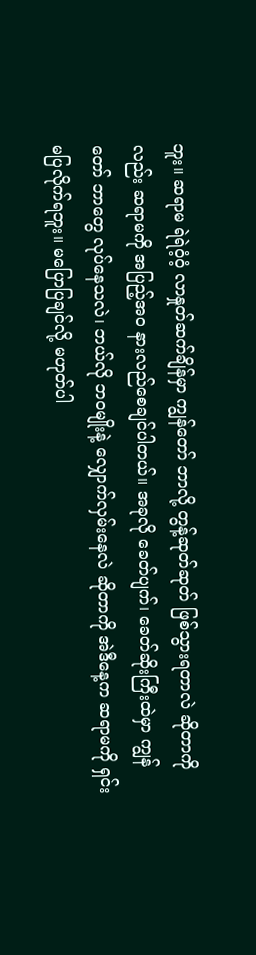ဘူး။ ဆရာမ ရဲရဲဝံ့ဝံ့ လာနှုတ်ဆက်ချိန်မှာ ကျွန်တော် ဘာလို့ တွန့်ဆုတ်ဆုတ် ဖြစ်သွားရတာလဲ ဆိုတာကိုလည်း ဆရာမကို အပြည့်အဝ နားလည်စေချင်ပါတယ်။ အခုလို ခေတ်ပျက်၊ ခေတ်ဆိုးကြီးထဲမှာ ကျွန်တော် ဘာတွေ လုပ်နေသလဲ၊ ဘယ်လို ဘဝမျိုးနဲ့ လျှောက်လှမ်းနေလဲ ဆိုတာကို အဲဒီနေ့က ဆရာမကို ရှင်းမပြလိုက်ရဘူး။ မပြောပြချင်လို့ မဟုတ်ပါ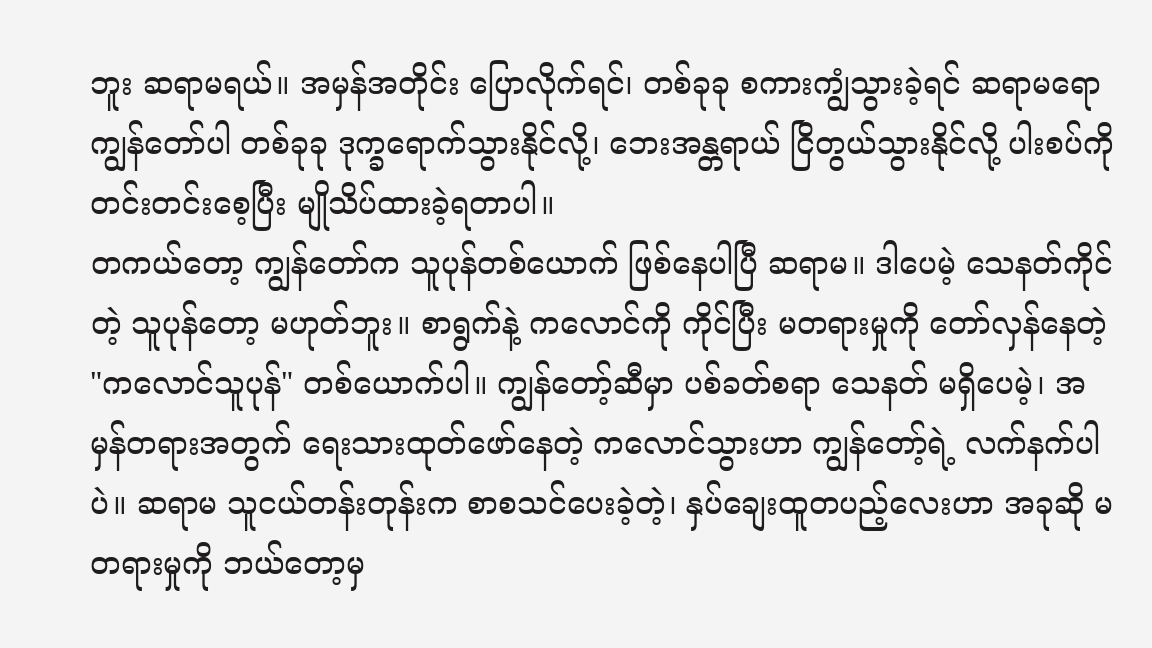ဘူး ဆရာမရယ်။ အမှန်အတိုင်း ပြောလိုက်ရင်၊ တစ်ခုခု စကားကျွံသွားခဲ့ရင် ဆရာမရော ကျွန်တော်ပါ တစ်ခုခု ဒုက္ခရောက်သွားနိုင်လို့၊ ဘေးအန္တရာယ် ငြိတွယ်သွားနိုင်လို့ ပါးစပ်ကို တင်းတင်းစေ့ပြီး မျိုသိပ်ထားခဲ့ရတာပါ။
တကယ်တော့ ကျွန်တော်က သူပုန်တစ်ယောက် ဖြစ်နေပါပြီ ဆရာမ။ ဒါပေမဲ့ သေနတ်ကိုင်တဲ့ သူပုန်တော့ မဟုတ်ဘူး။ စာရွက်နဲ့ ကလောင်ကို ကိုင်ပြီး မတရားမှုကို တော်လှန်နေတဲ့ "ကလောင်သူပုန်" တစ်ယောက်ပါ။ ကျွန်တော့်ဆီမှာ ပစ်ခတ်စရာ သေနတ် မရှိပေမဲ့၊ အမှန်တရားအတွက် ရေးသားထုတ်ဖော်နေတဲ့ ကလောင်သွားဟာ ကျွန်တော့်ရဲ့ လက်နက်ပါပဲ။ ဆရာမ သူငယ်တန်းတုန်းက စာစသင်ပေးခဲ့တဲ့၊ နှပ်ချေးထူတပည့်လေးဟာ အခုဆို မတရားမှုကို ဘယ်တော့မှ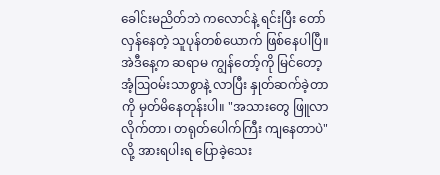ခေါင်းမညိတ်ဘဲ ကလောင်နဲ့ ရင်းပြီး တော်လှန်နေတဲ့ သူပုန်တစ်ယောက် ဖြစ်နေပါပြီ။
အဲဒီနေ့က ဆရာမ ကျွန်တော့်ကို မြင်တော့ အံ့ဩဝမ်းသာစွာနဲ့ လာပြီး နှုတ်ဆက်ခဲ့တာကို မှတ်မိနေတုန်းပါ။ "အသားတွေ ဖြူလာလိုက်တာ၊ တရုတ်ပေါက်ကြီး ကျနေတာပဲ" လို့ အားရပါးရ ပြောခဲ့သေး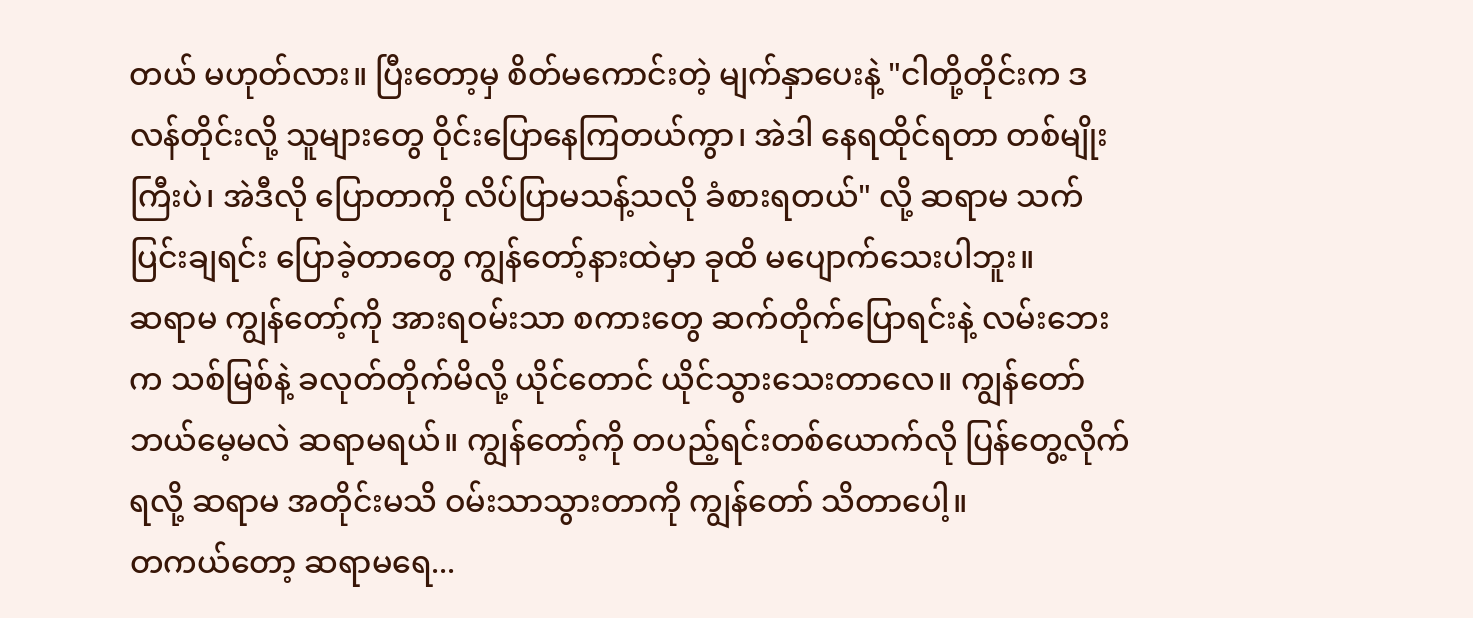တယ် မဟုတ်လား။ ပြီးတော့မှ စိတ်မကောင်းတဲ့ မျက်နှာပေးနဲ့ "ငါတို့တိုင်းက ဒလန်တိုင်းလို့ သူများတွေ ဝိုင်းပြောနေကြတယ်ကွာ၊ အဲဒါ နေရထိုင်ရတာ တစ်မျိုးကြီးပဲ၊ အဲဒီလို ပြောတာကို လိပ်ပြာမသန့်သလို ခံစားရတယ်" လို့ ဆရာမ သက်ပြင်းချရင်း ပြောခဲ့တာတွေ ကျွန်တော့်နားထဲမှာ ခုထိ မပျောက်သေးပါဘူး။
ဆရာမ ကျွန်တော့်ကို အားရဝမ်းသာ စကားတွေ ဆက်တိုက်ပြောရင်းနဲ့ လမ်းဘေးက သစ်မြစ်နဲ့ ခလုတ်တိုက်မိလို့ ယိုင်တောင် ယိုင်သွားသေးတာလေ။ ကျွန်တော် ဘယ်မေ့မလဲ ဆရာမရယ်။ ကျွန်တော့်ကို တပည့်ရင်းတစ်ယောက်လို ပြန်တွေ့လိုက်ရလို့ ဆရာမ အတိုင်းမသိ ဝမ်းသာသွားတာကို ကျွန်တော် သိတာပေါ့။
တကယ်တော့ ဆရာမရေ...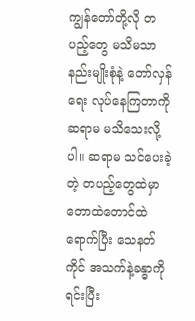ကျွန်တော်တို့လို တပည့်တွေ မသိမသာ နည်းမျိုးစုံနဲ့ တော်လှန်ရေး လုပ်နေကြတာကို ဆရာမ မသိသေးလို့ပါ။ ဆရာမ သင်ပေးခဲ့တဲ့ တပည့်တွေထဲမှာ တောထဲတောင်ထဲရောက်ပြီး သေနတ်ကိုင် အသက်နဲ့ခန္ဓာကို ရင်းပြီး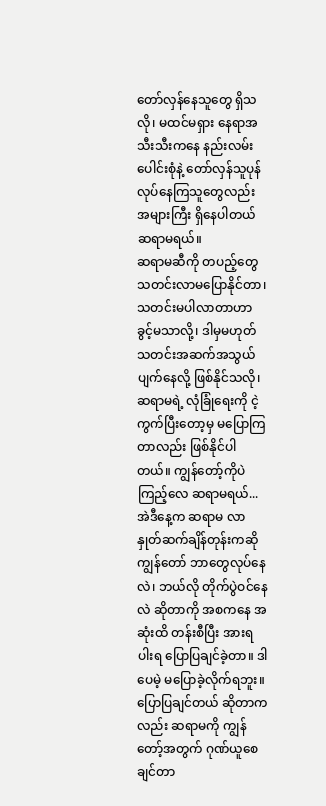တော်လှန်နေသူတွေ ရှိသလို၊ မထင်မရှား နေရာအသီးသီးကနေ နည်းလမ်းပေါင်းစုံနဲ့ တော်လှန်သူပုန် လုပ်နေကြသူတွေလည်း အများကြီး ရှိနေပါတယ် ဆရာမရယ်။
ဆရာမဆီကို တပည့်တွေ သတင်းလာမပြောနိုင်တာ၊ သတင်းမပါလာတာဟာ ခွင့်မသာလို့၊ ဒါမှမဟုတ် သတင်းအဆက်အသွယ် ပျက်နေလို့ ဖြစ်နိုင်သလို၊ ဆရာမရဲ့ လုံခြုံရေးကို ငဲ့ကွက်ပြီးတော့မှ မပြောကြတာလည်း ဖြစ်နိုင်ပါတယ်။ ကျွန်တော့်ကိုပဲ ကြည့်လေ ဆရာမရယ်... အဲဒီနေ့က ဆရာမ လာနှုတ်ဆက်ချိန်တုန်းကဆို ကျွန်တော် ဘာတွေလုပ်နေလဲ၊ ဘယ်လို တိုက်ပွဲဝင်နေလဲ ဆိုတာကို အစကနေ အဆုံးထိ တန်းစီပြီး အားရပါးရ ပြောပြချင်ခဲ့တာ။ ဒါပေမဲ့ မပြောခဲ့လိုက်ရဘူး။
ပြောပြချင်တယ် ဆိုတာကလည်း ဆရာမကို ကျွန်တော့်အတွက် ဂုဏ်ယူစေချင်တာ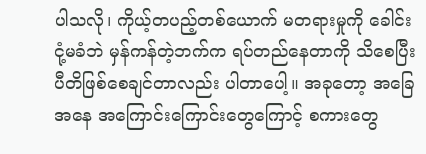ပါသလို၊ ကိုယ့်တပည့်တစ်ယောက် မတရားမှုကို ခေါင်းငုံ့မခံဘဲ မှန်ကန်တဲ့ဘက်က ရပ်တည်နေတာကို သိစေပြီး ပီတိဖြစ်စေချင်တာလည်း ပါတာပေါ့။ အခုတော့ အခြေအနေ အကြောင်းကြောင်းတွေကြောင့် စကားတွေ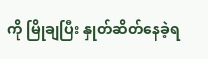ကို မြိုချပြီး နှုတ်ဆိတ်နေခဲ့ရ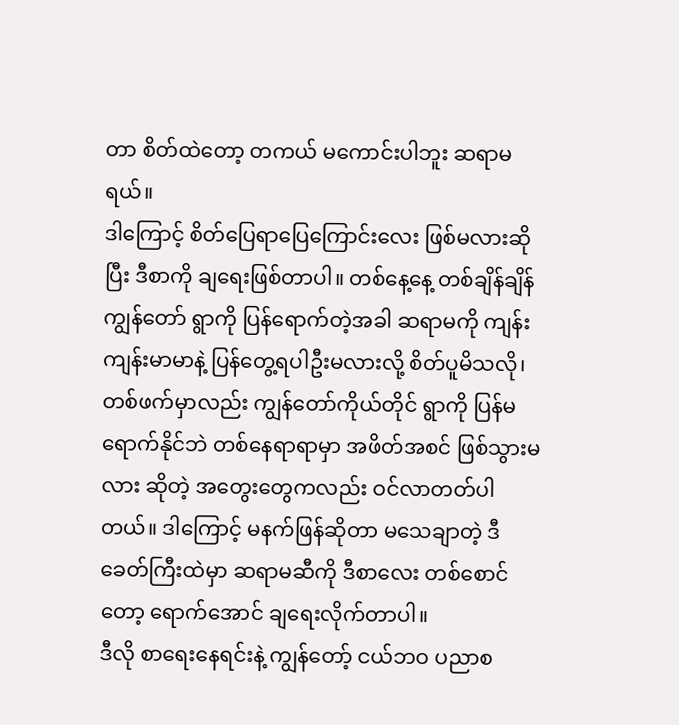တာ စိတ်ထဲတော့ တကယ် မကောင်းပါဘူး ဆရာမရယ်။
ဒါကြောင့် စိတ်ပြေရာပြေကြောင်းလေး ဖြစ်မလားဆိုပြီး ဒီစာကို ချရေးဖြစ်တာပါ။ တစ်နေ့နေ့ တစ်ချိန်ချိန် ကျွန်တော် ရွာကို ပြန်ရောက်တဲ့အခါ ဆရာမကို ကျန်းကျန်းမာမာနဲ့ ပြန်တွေ့ရပါဦးမလားလို့ စိတ်ပူမိသလို၊ တစ်ဖက်မှာလည်း ကျွန်တော်ကိုယ်တိုင် ရွာကို ပြန်မရောက်နိုင်ဘဲ တစ်နေရာရာမှာ အဖိတ်အစင် ဖြစ်သွားမလား ဆိုတဲ့ အတွေးတွေကလည်း ဝင်လာတတ်ပါတယ်။ ဒါကြောင့် မနက်ဖြန်ဆိုတာ မသေချာတဲ့ ဒီခေတ်ကြီးထဲမှာ ဆရာမဆီကို ဒီစာလေး တစ်စောင်တော့ ရောက်အောင် ချရေးလိုက်တာပါ။
ဒီလို စာရေးနေရင်းနဲ့ ကျွန်တော့် ငယ်ဘဝ ပညာစ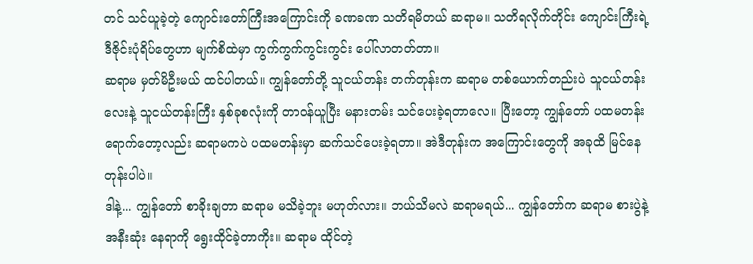တင် သင်ယူခဲ့တဲ့ ကျောင်းတော်ကြီးအကြောင်းကို ခဏခဏ သတိရမိတယ် ဆရာမ။ သတိရလိုက်တိုင်း ကျောင်းကြီးရဲ့ ဒီဇိုင်းပုံရိပ်တွေဟာ မျက်စိထဲမှာ ကွက်ကွက်ကွင်းကွင်း ပေါ်လာတတ်တာ။
ဆရာမ မှတ်မိဦးမယ် ထင်ပါတယ်။ ကျွန်တော်တို့ သူငယ်တန်း တက်တုန်းက ဆရာမ တစ်ယောက်တည်းပဲ သူငယ်တန်းလေးနဲ့ သူငယ်တန်းကြီး နှစ်ခုစလုံးကို တာဝန်ယူပြီး မနားတမ်း သင်ပေးခဲ့ရတာလေ။ ပြီးတော့ ကျွန်တော် ပထမတန်း ရောက်တော့လည်း ဆရာမကပဲ ပထမတန်းမှာ ဆက်သင်ပေးခဲ့ရတာ။ အဲဒီတုန်းက အကြောင်းတွေကို အခုထိ မြင်နေတုန်းပါပဲ။
ဒါနဲ့... ကျွန်တော် စာခိုးချတာ ဆရာမ မသိခဲ့ဘူး မဟုတ်လား။ ဘယ်သိမလဲ ဆရာမရယ်... ကျွန်တော်က ဆရာမ စားပွဲနဲ့ အနီးဆုံး နေရာကို ရွေးထိုင်ခဲ့တာကိုး။ ဆရာမ ထိုင်တဲ့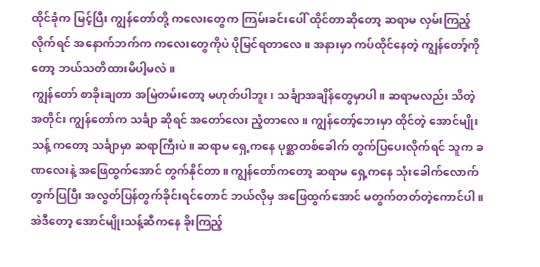ထိုင်ခုံက မြင့်ပြီး ကျွန်တော်တို့ ကလေးတွေက ကြမ်းခင်းပေါ် ထိုင်တာဆိုတော့ ဆရာမ လှမ်းကြည့်လိုက်ရင် အနောက်ဘက်က ကလေးတွေကိုပဲ ပိုမြင်ရတာလေ။ အနားမှာ ကပ်ထိုင်နေတဲ့ ကျွန်တော့်ကိုတော့ ဘယ်သတိထားမိပါ့မလဲ။
ကျွန်တော် စာခိုးချတာ အမြဲတမ်းတော့ မဟုတ်ပါဘူး၊ သင်္ချာအချိန်တွေမှာပါ။ ဆရာမလည်း သိတဲ့အတိုင်း ကျွန်တော်က သင်္ချာ ဆိုရင် အတော်လေး ညံ့တာလေ။ ကျွန်တော့်ဘေးမှာ ထိုင်တဲ့ အောင်မျိုးသန့် ကတော့ သင်္ချာမှာ ဆရာကြီးပဲ။ ဆရာမ ရှေ့ကနေ ပုစ္ဆာတစ်ခေါက် တွက်ပြပေးလိုက်ရင် သူက ခဏလေးနဲ့ အဖြေထွက်အောင် တွက်နိုင်တာ။ ကျွန်တော်ကတော့ ဆရာမ ရှေ့ကနေ သုံးခေါက်လောက် တွက်ပြပြီး အလွတ်ပြန်တွက်ခိုင်းရင်တောင် ဘယ်လိုမှ အဖြေထွက်အောင် မတွက်တတ်တဲ့ကောင်ပါ။ အဲဒီတော့ အောင်မျိုးသန့်ဆီကနေ ခိုးကြည့်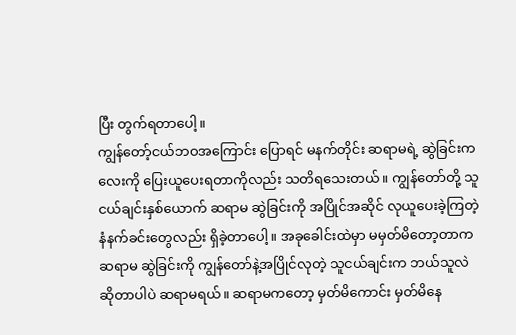ပြီး တွက်ရတာပေါ့။
ကျွန်တော့်ငယ်ဘဝအကြောင်း ပြောရင် မနက်တိုင်း ဆရာမရဲ့ ဆွဲခြင်းကလေးကို ပြေးယူပေးရတာကိုလည်း သတိရသေးတယ်။ ကျွန်တော်တို့ သူငယ်ချင်းနှစ်ယောက် ဆရာမ ဆွဲခြင်းကို အပြိုင်အဆိုင် လုယူပေးခဲ့ကြတဲ့ နံနက်ခင်းတွေလည်း ရှိခဲ့တာပေါ့။ အခုခေါင်းထဲမှာ မမှတ်မိတော့တာက ဆရာမ ဆွဲခြင်းကို ကျွန်တော်နဲ့အပြိုင်လုတဲ့ သူငယ်ချင်းက ဘယ်သူလဲ ဆိုတာပါပဲ ဆရာမရယ်။ ဆရာမကတော့ မှတ်မိကောင်း မှတ်မိနေ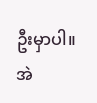ဦးမှာပါ။
အဲ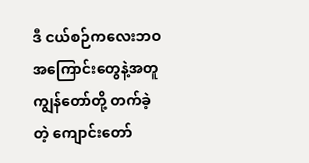ဒီ ငယ်စဉ်ကလေးဘဝ အကြောင်းတွေနဲ့အတူ ကျွန်တော်တို့ တက်ခဲ့တဲ့ ကျောင်းတော်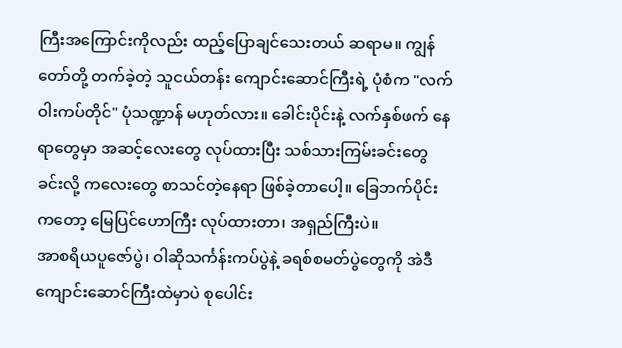ကြီးအကြောင်းကိုလည်း ထည့်ပြောချင်သေးတယ် ဆရာမ။ ကျွန်တော်တို့ တက်ခဲ့တဲ့ သူငယ်တန်း ကျောင်းဆောင်ကြီးရဲ့ ပုံစံက "လက်ဝါးကပ်တိုင်" ပုံသဏ္ဍာန် မဟုတ်လား။ ခေါင်းပိုင်းနဲ့ လက်နှစ်ဖက် နေရာတွေမှာ အဆင့်လေးတွေ လုပ်ထားပြီး သစ်သားကြမ်းခင်းတွေ ခင်းလို့ ကလေးတွေ စာသင်တဲ့နေရာ ဖြစ်ခဲ့တာပေါ့။ ခြေဘက်ပိုင်းကတော့ မြေပြင်ဟောကြီး လုပ်ထားတာ၊ အရှည်ကြီးပဲ။
အာစရိယပူဇော်ပွဲ၊ ဝါဆိုသင်္ကန်းကပ်ပွဲနဲ့ ခရစ်စမတ်ပွဲတွေကို အဲဒီ ကျောင်းဆောင်ကြီးထဲမှာပဲ စုပေါင်း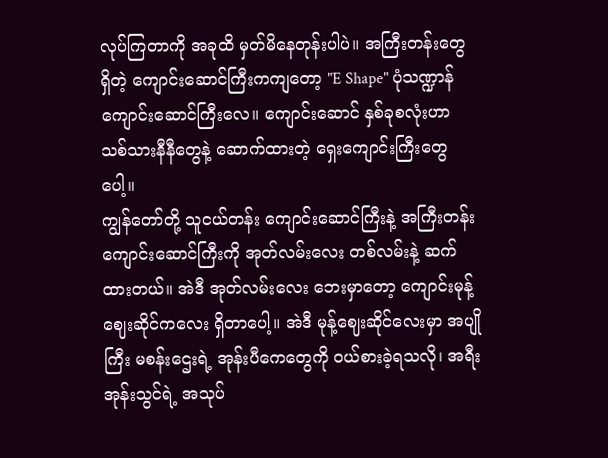လုပ်ကြတာကို အခုထိ မှတ်မိနေတုန်းပါပဲ။ အကြီးတန်းတွေ ရှိတဲ့ ကျောင်းဆောင်ကြီးကကျတော့ "E Shape" ပုံသဏ္ဍာန် ကျောင်းဆောင်ကြီးလေ။ ကျောင်းဆောင် နှစ်ခုစလုံးဟာ သစ်သားနီနီတွေနဲ့ ဆောက်ထားတဲ့ ရှေးကျောင်းကြီးတွေပေါ့။
ကျွန်တော်တို့ သူငယ်တန်း ကျောင်းဆောင်ကြီးနဲ့ အကြီးတန်း ကျောင်းဆောင်ကြီးကို အုတ်လမ်းလေး တစ်လမ်းနဲ့ ဆက်ထားတယ်။ အဲဒီ အုတ်လမ်းလေး ဘေးမှာတော့ ကျောင်းမုန့်ဈေးဆိုင်ကလေး ရှိတာပေါ့။ အဲဒီ မုန့်ဈေးဆိုင်လေးမှာ အပျိုကြီး မစန်းဌေးရဲ့ အုန်းပီကေတွေကို ဝယ်စားခဲ့ရသလို၊ အရီးအုန်းသွင်ရဲ့ အသုပ်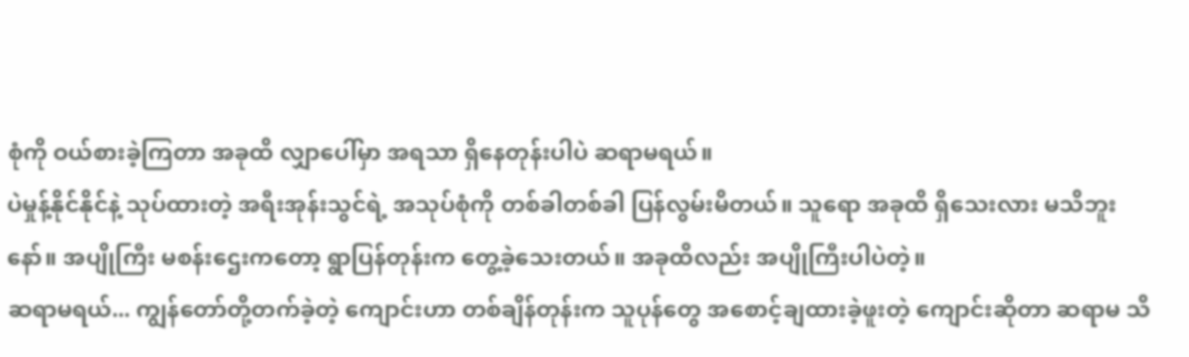စုံကို ဝယ်စားခဲ့ကြတာ အခုထိ လျှာပေါ်မှာ အရသာ ရှိနေတုန်းပါပဲ ဆရာမရယ်။
ပဲမှုန့်နိုင်နိုင်နဲ့ သုပ်ထားတဲ့ အရီးအုန်းသွင်ရဲ့ အသုပ်စုံကို တစ်ခါတစ်ခါ ပြန်လွမ်းမိတယ်။ သူရော အခုထိ ရှိသေးလား မသိဘူးနော်။ အပျိုကြီး မစန်းဌေးကတော့ ရွာပြန်တုန်းက တွေ့ခဲ့သေးတယ်။ အခုထိလည်း အပျိုကြီးပါပဲတဲ့။
ဆရာမရယ်... ကျွန်တော်တို့တက်ခဲ့တဲ့ ကျောင်းဟာ တစ်ချိန်တုန်းက သူပုန်တွေ အစောင့်ချထားခဲ့ဖူးတဲ့ ကျောင်းဆိုတာ ဆရာမ သိ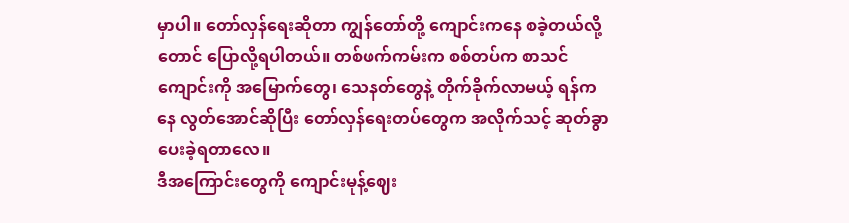မှာပါ။ တော်လှန်ရေးဆိုတာ ကျွန်တော်တို့ ကျောင်းကနေ စခဲ့တယ်လို့တောင် ပြောလို့ရပါတယ်။ တစ်ဖက်ကမ်းက စစ်တပ်က စာသင်ကျောင်းကို အမြောက်တွေ၊ သေနတ်တွေနဲ့ တိုက်ခိုက်လာမယ့် ရန်ကနေ လွတ်အောင်ဆိုပြီး တော်လှန်ရေးတပ်တွေက အလိုက်သင့် ဆုတ်ခွာပေးခဲ့ရတာလေ။
ဒီအကြောင်းတွေကို ကျောင်းမုန့်ဈေး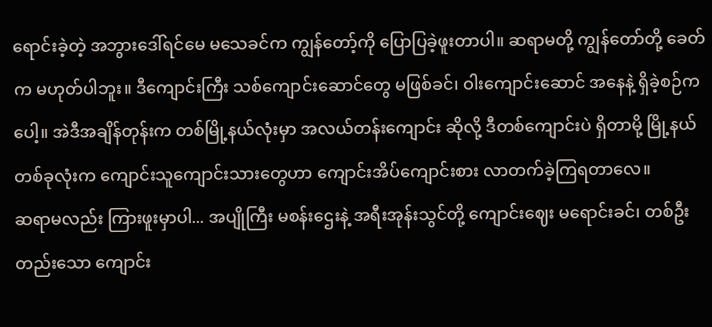ရောင်းခဲ့တဲ့ အဘွားဒေါ်ရင်မေ မသေခင်က ကျွန်တော့်ကို ပြောပြခဲ့ဖူးတာပါ။ ဆရာမတို့ ကျွန်တော်တို့ ခေတ်က မဟုတ်ပါဘူး။ ဒီကျောင်းကြီး သစ်ကျောင်းဆောင်တွေ မဖြစ်ခင်၊ ဝါးကျောင်းဆောင် အနေနဲ့ ရှိခဲ့စဉ်ကပေါ့။ အဲဒီအချိန်တုန်းက တစ်မြို့နယ်လုံးမှာ အလယ်တန်းကျောင်း ဆိုလို့ ဒီတစ်ကျောင်းပဲ ရှိတာမို့ မြို့နယ်တစ်ခုလုံးက ကျောင်းသူကျောင်းသားတွေဟာ ကျောင်းအိပ်ကျောင်းစား လာတက်ခဲ့ကြရတာလေ။
ဆရာမလည်း ကြားဖူးမှာပါ... အပျိုကြီး မစန်းဌေးနဲ့ အရီးအုန်းသွင်တို့ ကျောင်းဈေး မရောင်းခင်၊ တစ်ဦးတည်းသော ကျောင်း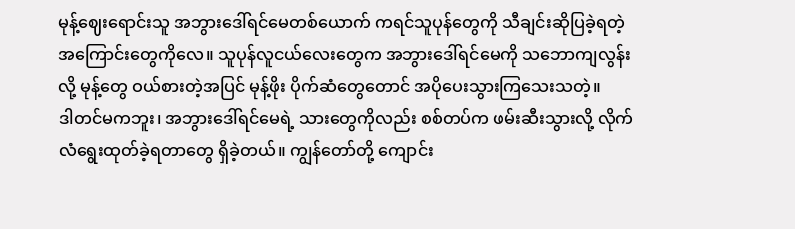မုန့်ဈေးရောင်းသူ အဘွားဒေါ်ရင်မေတစ်ယောက် ကရင်သူပုန်တွေကို သီချင်းဆိုပြခဲ့ရတဲ့ အကြောင်းတွေကိုလေ။ သူပုန်လူငယ်လေးတွေက အဘွားဒေါ်ရင်မေကို သဘောကျလွန်းလို့ မုန့်တွေ ဝယ်စားတဲ့အပြင် မုန့်ဖိုး ပိုက်ဆံတွေတောင် အပိုပေးသွားကြသေးသတဲ့။
ဒါတင်မကဘူး၊ အဘွားဒေါ်ရင်မေရဲ့ သားတွေကိုလည်း စစ်တပ်က ဖမ်းဆီးသွားလို့ လိုက်လံရွေးထုတ်ခဲ့ရတာတွေ ရှိခဲ့တယ်။ ကျွန်တော်တို့ ကျောင်း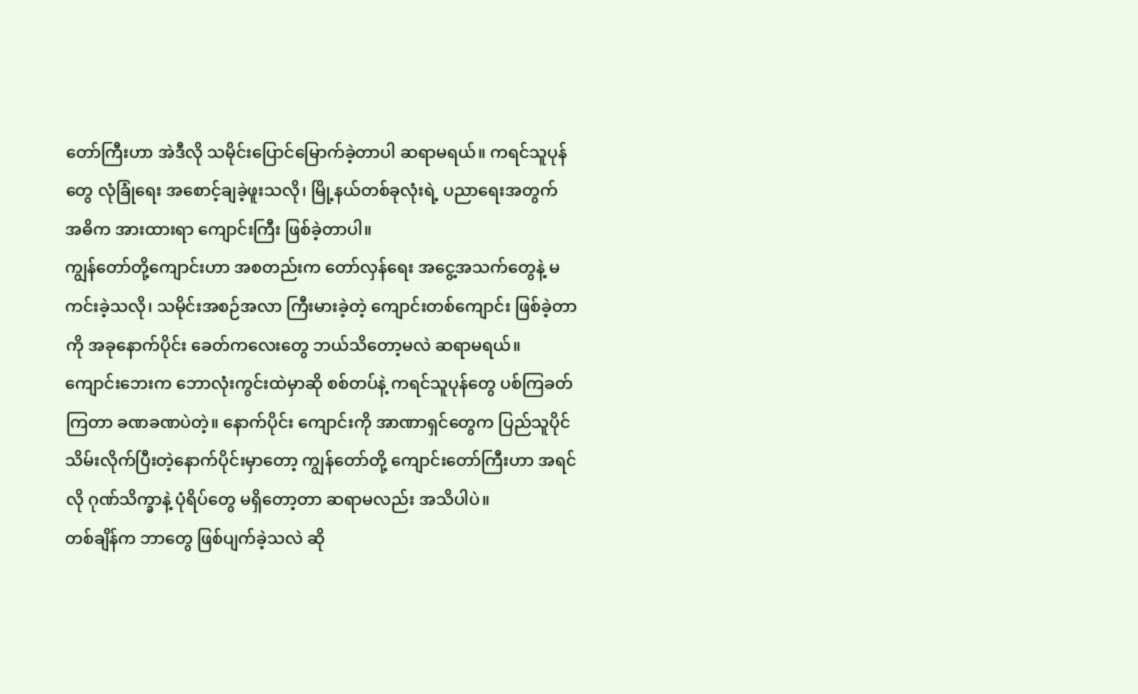တော်ကြီးဟာ အဲဒီလို သမိုင်းပြောင်မြောက်ခဲ့တာပါ ဆရာမရယ်။ ကရင်သူပုန်တွေ လုံခြုံရေး အစောင့်ချခဲ့ဖူးသလို၊ မြို့နယ်တစ်ခုလုံးရဲ့ ပညာရေးအတွက် အဓိက အားထားရာ ကျောင်းကြီး ဖြစ်ခဲ့တာပါ။
ကျွန်တော်တို့ကျောင်းဟာ အစတည်းက တော်လှန်ရေး အငွေ့အသက်တွေနဲ့ မကင်းခဲ့သလို၊ သမိုင်းအစဉ်အလာ ကြီးမားခဲ့တဲ့ ကျောင်းတစ်ကျောင်း ဖြစ်ခဲ့တာကို အခုနောက်ပိုင်း ခေတ်ကလေးတွေ ဘယ်သိတော့မလဲ ဆရာမရယ်။ ကျောင်းဘေးက ဘောလုံးကွင်းထဲမှာဆို စစ်တပ်နဲ့ ကရင်သူပုန်တွေ ပစ်ကြခတ်ကြတာ ခဏခဏပဲတဲ့။ နောက်ပိုင်း ကျောင်းကို အာဏာရှင်တွေက ပြည်သူပိုင် သိမ်းလိုက်ပြီးတဲ့နောက်ပိုင်းမှာတော့ ကျွန်တော်တို့ ကျောင်းတော်ကြီးဟာ အရင်လို ဂုဏ်သိက္ခာနဲ့ ပုံရိပ်တွေ မရှိတော့တာ ဆရာမလည်း အသိပါပဲ။
တစ်ချိန်က ဘာတွေ ဖြစ်ပျက်ခဲ့သလဲ ဆို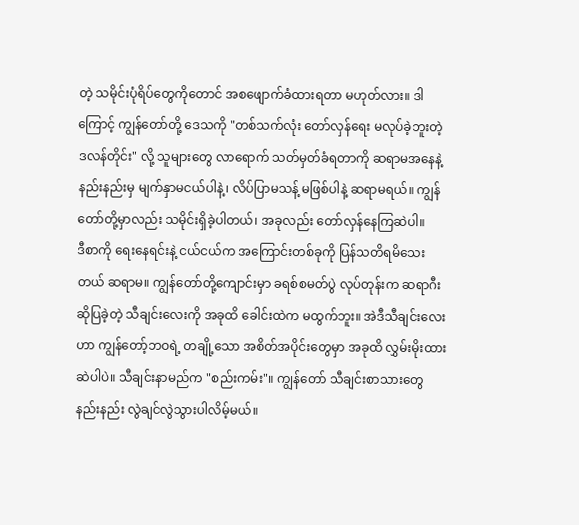တဲ့ သမိုင်းပုံရိပ်တွေကိုတောင် အစဖျောက်ခံထားရတာ မဟုတ်လား။ ဒါကြောင့် ကျွန်တော်တို့ ဒေသကို "တစ်သက်လုံး တော်လှန်ရေး မလုပ်ခဲ့ဘူးတဲ့ ဒလန်တိုင်း" လို့ သူများတွေ လာရောက် သတ်မှတ်ခံရတာကို ဆရာမအနေနဲ့ နည်းနည်းမှ မျက်နှာမငယ်ပါနဲ့၊ လိပ်ပြာမသန့် မဖြစ်ပါနဲ့ ဆရာမရယ်။ ကျွန်တော်တို့မှာလည်း သမိုင်းရှိခဲ့ပါတယ်၊ အခုလည်း တော်လှန်နေကြဆဲပါ။
ဒီစာကို ရေးနေရင်းနဲ့ ငယ်ငယ်က အကြောင်းတစ်ခုကို ပြန်သတိရမိသေးတယ် ဆရာမ။ ကျွန်တော်တို့ကျောင်းမှာ ခရစ်စမတ်ပွဲ လုပ်တုန်းက ဆရာဂီး ဆိုပြခဲ့တဲ့ သီချင်းလေးကို အခုထိ ခေါင်းထဲက မထွက်ဘူး။ အဲဒီသီချင်းလေးဟာ ကျွန်တော့်ဘဝရဲ့ တချို့သော အစိတ်အပိုင်းတွေမှာ အခုထိ လွှမ်းမိုးထားဆဲပါပဲ။ သီချင်းနာမည်က "စည်းကမ်း"။ ကျွန်တော် သီချင်းစာသားတွေ နည်းနည်း လွဲချင်လွဲသွားပါလိမ့်မယ်။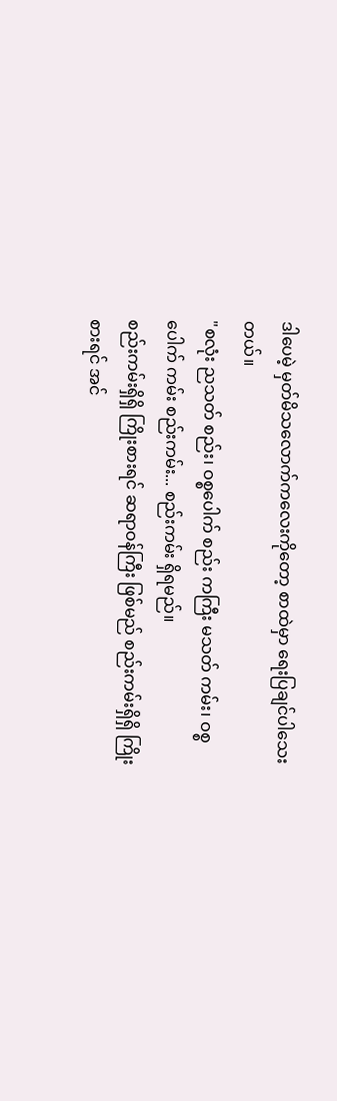ဒါပေမဲ့ မှတ်မိသလောက်ကလေးကိုတော့ စာထဲမှာ ရေးပြချင်ပါသေးတယ်။
"စလုံး ညသတ် စည်း၊ ဝစ္စပေါက် စည်း ကကြီး မသတ် ကမ်း၊ ဝစ္စပေါက် ကမ်း စည်းကမ်း... စည်းကမ်း ရှိရမည်။
စည်းကမ်းရှိရှိ ကြိုးစားရင် ဆရာဝန်ကြီး ဖြစ်မည် စည်းကမ်းရှိရှိ ကြိုးစားရင် အင်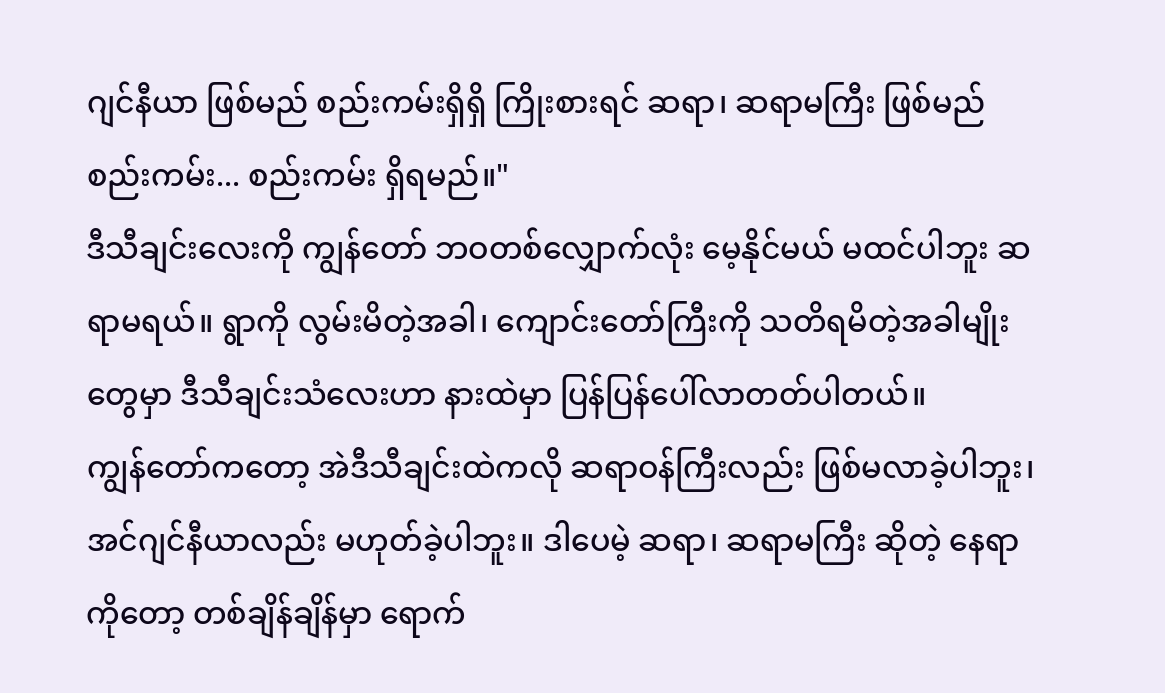ဂျင်နီယာ ဖြစ်မည် စည်းကမ်းရှိရှိ ကြိုးစားရင် ဆရာ၊ ဆရာမကြီး ဖြစ်မည်
စည်းကမ်း... စည်းကမ်း ရှိရမည်။"
ဒီသီချင်းလေးကို ကျွန်တော် ဘဝတစ်လျှောက်လုံး မေ့နိုင်မယ် မထင်ပါဘူး ဆရာမရယ်။ ရွာကို လွမ်းမိတဲ့အခါ၊ ကျောင်းတော်ကြီးကို သတိရမိတဲ့အခါမျိုးတွေမှာ ဒီသီချင်းသံလေးဟာ နားထဲမှာ ပြန်ပြန်ပေါ်လာတတ်ပါတယ်။
ကျွန်တော်ကတော့ အဲဒီသီချင်းထဲကလို ဆရာဝန်ကြီးလည်း ဖြစ်မလာခဲ့ပါဘူး၊ အင်ဂျင်နီယာလည်း မဟုတ်ခဲ့ပါဘူး။ ဒါပေမဲ့ ဆရာ၊ ဆရာမကြီး ဆိုတဲ့ နေရာကိုတော့ တစ်ချိန်ချိန်မှာ ရောက်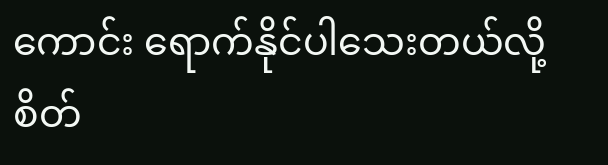ကောင်း ရောက်နိုင်ပါသေးတယ်လို့ စိတ်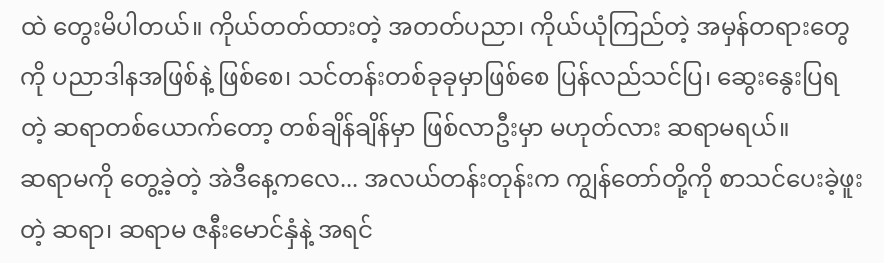ထဲ တွေးမိပါတယ်။ ကိုယ်တတ်ထားတဲ့ အတတ်ပညာ၊ ကိုယ်ယုံကြည်တဲ့ အမှန်တရားတွေကို ပညာဒါနအဖြစ်နဲ့ ဖြစ်စေ၊ သင်တန်းတစ်ခုခုမှာဖြစ်စေ ပြန်လည်သင်ပြ၊ ဆွေးနွေးပြရတဲ့ ဆရာတစ်ယောက်တော့ တစ်ချိန်ချိန်မှာ ဖြစ်လာဦးမှာ မဟုတ်လား ဆရာမရယ်။
ဆရာမကို တွေ့ခဲ့တဲ့ အဲဒီနေ့ကလေ... အလယ်တန်းတုန်းက ကျွန်တော်တို့ကို စာသင်ပေးခဲ့ဖူးတဲ့ ဆရာ၊ ဆရာမ ဇနီးမောင်နှံနဲ့ အရင်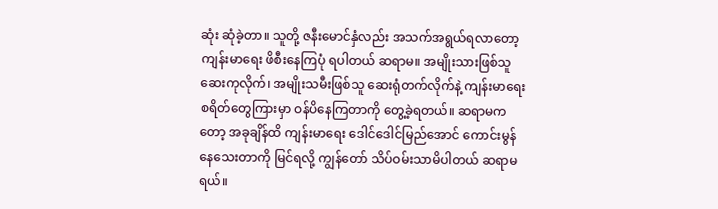ဆုံး ဆုံခဲ့တာ။ သူတို့ ဇနီးမောင်နှံလည်း အသက်အရွယ်ရလာတော့ ကျန်းမာရေး ဖိစီးနေကြပုံ ရပါတယ် ဆရာမ။ အမျိုးသားဖြစ်သူ ဆေးကုလိုက်၊ အမျိုးသမီးဖြစ်သူ ဆေးရုံတက်လိုက်နဲ့ ကျန်းမာရေး စရိတ်တွေကြားမှာ ဝန်ပိနေကြတာကို တွေ့ခဲ့ရတယ်။ ဆရာမကတော့ အခုချိန်ထိ ကျန်းမာရေး ဒေါင်ဒေါင်မြည်အောင် ကောင်းမွန်နေသေးတာကို မြင်ရလို့ ကျွန်တော် သိပ်ဝမ်းသာမိပါတယ် ဆရာမရယ်။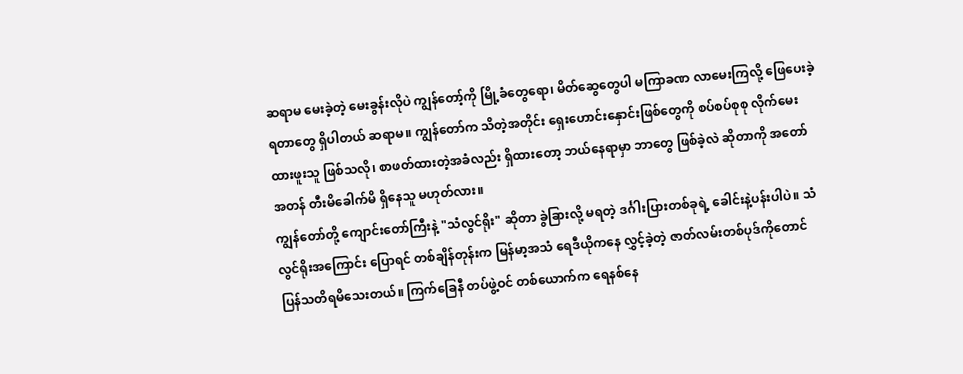ဆရာမ မေးခဲ့တဲ့ မေးခွန်းလိုပဲ ကျွန်တော့်ကို မြို့ခံတွေရော၊ မိတ်ဆွေတွေပါ မကြာခဏ လာမေးကြလို့ ဖြေပေးခဲ့ရတာတွေ ရှိပါတယ် ဆရာမ။ ကျွန်တော်က သိတဲ့အတိုင်း ရှေးဟောင်းနှောင်းဖြစ်တွေကို စပ်စပ်စုစု လိုက်မေးထားဖူးသူ ဖြစ်သလို၊ စာဖတ်ထားတဲ့အခံလည်း ရှိထားတော့ ဘယ်နေရာမှာ ဘာတွေ ဖြစ်ခဲ့လဲ ဆိုတာကို အတော်အတန် တီးမိခေါက်မိ ရှိနေသူ မဟုတ်လား။
ကျွန်တော်တို့ ကျောင်းတော်ကြီးနဲ့ "သံလွင်ရိုး" ဆိုတာ ခွဲခြားလို့ မရတဲ့ ဒင်္ဂါးပြားတစ်ခုရဲ့ ခေါင်းနဲ့ပန်းပါပဲ။ သံလွင်ရိုးအကြောင်း ပြောရင် တစ်ချိန်တုန်းက မြန်မာ့အသံ ရေဒီယိုကနေ လွှင့်ခဲ့တဲ့ ဇာတ်လမ်းတစ်ပုဒ်ကိုတောင် ပြန်သတိရမိသေးတယ်။ ကြက်ခြေနီ တပ်ဖွဲ့ဝင် တစ်ယောက်က ရေနစ်နေ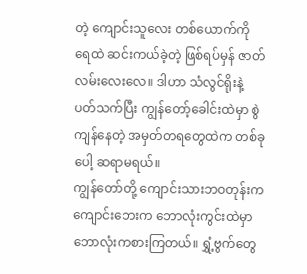တဲ့ ကျောင်းသူလေး တစ်ယောက်ကို ရေထဲ ဆင်းကယ်ခဲ့တဲ့ ဖြစ်ရပ်မှန် ဇာတ်လမ်းလေးလေ။ ဒါဟာ သံလွင်ရိုးနဲ့ ပတ်သက်ပြီး ကျွန်တော့်ခေါင်းထဲမှာ စွဲကျန်နေတဲ့ အမှတ်တရတွေထဲက တစ်ခုပေါ့ ဆရာမရယ်။
ကျွန်တော်တို့ ကျောင်းသားဘဝတုန်းက ကျောင်းဘေးက ဘောလုံးကွင်းထဲမှာ ဘောလုံးကစားကြတယ်။ ရွှံ့ဗွက်တွေ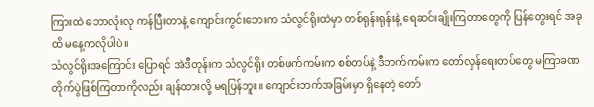ကြားထဲ ဘောလုံးလု ကန်ပြီးတာနဲ့ ကျောင်းကွင်းဘေးက သံလွင်ရိုးထဲမှာ တစ်ရုန်းရုန်းနဲ့ ရေဆင်းချိုးကြတာတွေကို ပြန်တွေးရင် အခုထိ မနေ့ကလိုပါပဲ။
သံလွင်ရိုးအကြောင်း ပြောရင် အဲဒီတုန်းက သံလွင်ရိုး တစ်ဖက်ကမ်းက စစ်တပ်နဲ့ ဒီဘက်ကမ်းက တော်လှန်ရေးတပ်တွေ မကြာခဏ တိုက်ပွဲဖြစ်ကြတာကိုလည်း ချန်ထားလို့ မရပြန်ဘူး။ ကျောင်းဘက်အခြမ်းမှာ ရှိနေတဲ့ တော်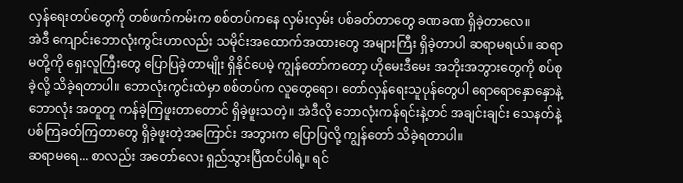လှန်ရေးတပ်တွေကို တစ်ဖက်ကမ်းက စစ်တပ်ကနေ လှမ်းလှမ်း ပစ်ခတ်တာတွေ ခဏခဏ ရှိခဲ့တာလေ။
အဲဒီ ကျောင်းဘောလုံးကွင်းဟာလည်း သမိုင်းအထောက်အထားတွေ အများကြီး ရှိခဲ့တာပါ ဆရာမရယ်။ ဆရာမတို့ကို ရှေးလူကြီးတွေ ပြောပြခဲ့တာမျိုး ရှိနိုင်ပေမဲ့ ကျွန်တော်ကတော့ ဟိုမေးဒီမေး အဘိုးအဘွားတွေကို စပ်စုခဲ့လို့ သိခဲ့ရတာပါ။ ဘောလုံးကွင်းထဲမှာ စစ်တပ်က လူတွေရော၊ တော်လှန်ရေးသူပုန်တွေပါ ရောရောနှောနှောနဲ့ ဘောလုံး အတူတူ ကန်ခဲ့ကြဖူးတာတောင် ရှိခဲ့ဖူးသတဲ့။ အဲဒီလို ဘောလုံးကန်ရင်းနဲ့တင် အချင်းချင်း သေနတ်နဲ့ ပစ်ကြခတ်ကြတာတွေ ရှိခဲ့ဖူးတဲ့အကြောင်း အဘွားက ပြောပြလို့ ကျွန်တော် သိခဲ့ရတာပါ။
ဆရာမရေ... စာလည်း အတော်လေး ရှည်သွားပြီထင်ပါရဲ့။ ရင်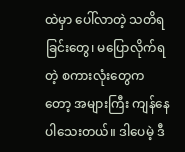ထဲမှာ ပေါ်လာတဲ့ သတိရခြင်းတွေ၊ မပြောလိုက်ရတဲ့ စကားလုံးတွေကတော့ အများကြီး ကျန်နေပါသေးတယ်။ ဒါပေမဲ့ ဒီ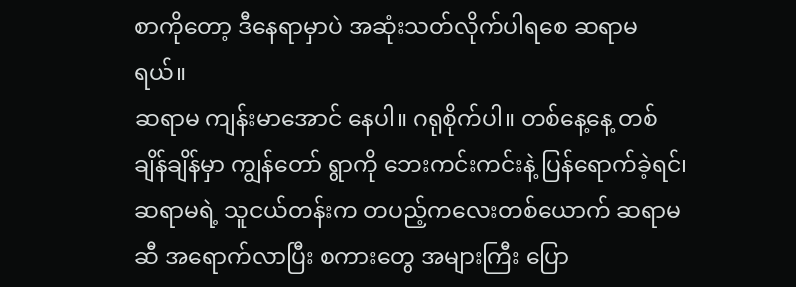စာကိုတော့ ဒီနေရာမှာပဲ အဆုံးသတ်လိုက်ပါရစေ ဆရာမရယ်။
ဆရာမ ကျန်းမာအောင် နေပါ။ ဂရုစိုက်ပါ။ တစ်နေ့နေ့ တစ်ချိန်ချိန်မှာ ကျွန်တော် ရွာကို ဘေးကင်းကင်းနဲ့ ပြန်ရောက်ခဲ့ရင်၊ ဆရာမရဲ့ သူငယ်တန်းက တပည့်ကလေးတစ်ယောက် ဆရာမဆီ အရောက်လာပြီး စကားတွေ အများကြီး ပြော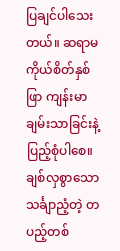ပြချင်ပါသေးတယ်။ ဆရာမ ကိုယ်စိတ်နှစ်ဖြာ ကျန်းမာချမ်းသာခြင်းနဲ့ ပြည့်စုံပါစေ။
ချစ်လှစွာသော သင်္ချာညံ့တဲ့ တပည့်တစ်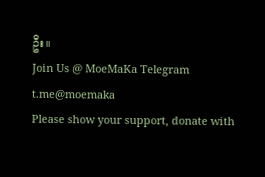ဦး။
Join Us @ MoeMaKa Telegram
t.me@moemaka
Please show your support, donate with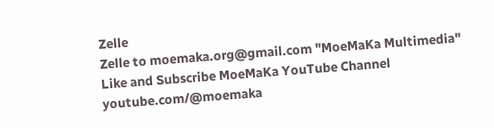Zelle
Zelle to moemaka.org@gmail.com "MoeMaKa Multimedia"
Like and Subscribe MoeMaKa YouTube Channel
youtube.com/@moemaka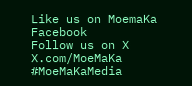Like us on MoemaKa Facebook
Follow us on X
X.com/MoeMaKa
#MoeMaKaMedia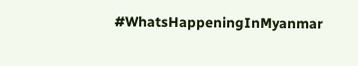#WhatsHappeningInMyanmar